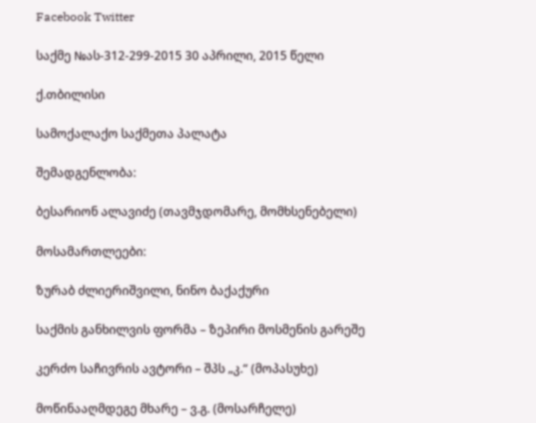Facebook Twitter

საქმე №ას-312-299-2015 30 აპრილი, 2015 წელი

ქ.თბილისი

სამოქალაქო საქმეთა პალატა

შემადგენლობა:

ბესარიონ ალავიძე (თავმჯდომარე, მომხსენებელი)

მოსამართლეები:

ზურაბ ძლიერიშვილი, ნინო ბაქაქური

საქმის განხილვის ფორმა – ზეპირი მოსმენის გარეშე

კერძო საჩივრის ავტორი – შპს „კ.“ (მოპასუხე)

მოწინააღმდეგე მხარე – ვ.გ. (მოსარჩელე)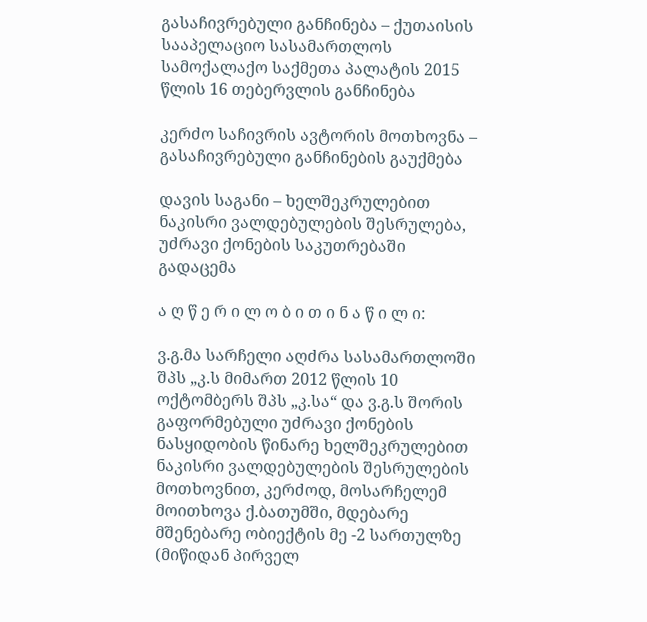გასაჩივრებული განჩინება – ქუთაისის სააპელაციო სასამართლოს სამოქალაქო საქმეთა პალატის 2015 წლის 16 თებერვლის განჩინება

კერძო საჩივრის ავტორის მოთხოვნა – გასაჩივრებული განჩინების გაუქმება

დავის საგანი – ხელშეკრულებით ნაკისრი ვალდებულების შესრულება, უძრავი ქონების საკუთრებაში გადაცემა

ა ღ წ ე რ ი ლ ო ბ ი თ ი ნ ა წ ი ლ ი:

ვ.გ.მა სარჩელი აღძრა სასამართლოში შპს „კ.ს მიმართ 2012 წლის 10 ოქტომბერს შპს „კ.სა“ და ვ.გ.ს შორის გაფორმებული უძრავი ქონების ნასყიდობის წინარე ხელშეკრულებით ნაკისრი ვალდებულების შესრულების მოთხოვნით, კერძოდ, მოსარჩელემ მოითხოვა ქ.ბათუმში, მდებარე მშენებარე ობიექტის მე -2 სართულზე (მიწიდან პირველ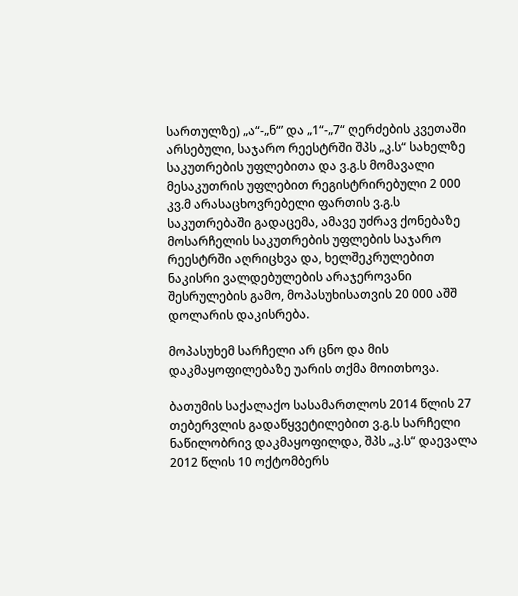სართულზე) „ა“-„ნ“’ და „1“-„7“ ღერძების კვეთაში არსებული, საჯარო რეესტრში შპს „კ.ს“ სახელზე საკუთრების უფლებითა და ვ.გ.ს მომავალი მესაკუთრის უფლებით რეგისტრირებული 2 000 კვ.მ არასაცხოვრებელი ფართის ვ.გ.ს საკუთრებაში გადაცემა, ამავე უძრავ ქონებაზე მოსარჩელის საკუთრების უფლების საჯარო რეესტრში აღრიცხვა და, ხელშეკრულებით ნაკისრი ვალდებულების არაჯეროვანი შესრულების გამო, მოპასუხისათვის 20 000 აშშ დოლარის დაკისრება.

მოპასუხემ სარჩელი არ ცნო და მის დაკმაყოფილებაზე უარის თქმა მოითხოვა.

ბათუმის საქალაქო სასამართლოს 2014 წლის 27 თებერვლის გადაწყვეტილებით ვ.გ.ს სარჩელი ნაწილობრივ დაკმაყოფილდა, შპს „კ.ს“ დაევალა 2012 წლის 10 ოქტომბერს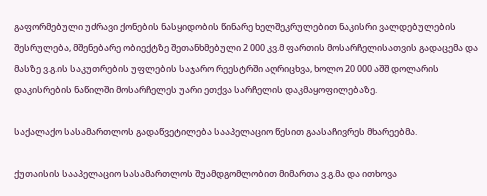გაფორმებული უძრავი ქონების ნასყიდობის წინარე ხელშეკრულებით ნაკისრი ვალდებულების შესრულება, მშენებარე ობიექტზე შეთანხმებული 2 000 კვ.მ ფართის მოსარჩელისათვის გადაცემა და მასზე ვ.გ.ის საკუთრების უფლების საჯარო რეესტრში აღრიცხვა, ხოლო 20 000 აშშ დოლარის დაკისრების ნაწილში მოსარჩელეს უარი ეთქვა სარჩელის დაკმაყოფილებაზე.

საქალაქო სასამართლოს გადაწვეტილება სააპელაციო წესით გაასაჩივრეს მხარეებმა.

ქუთაისის სააპელაციო სასამართლოს შუამდგომლობით მიმართა ვ.გ.მა და ითხოვა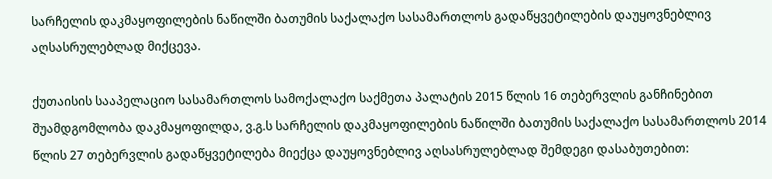სარჩელის დაკმაყოფილების ნაწილში ბათუმის საქალაქო სასამართლოს გადაწყვეტილების დაუყოვნებლივ აღსასრულებლად მიქცევა.

ქუთაისის სააპელაციო სასამართლოს სამოქალაქო საქმეთა პალატის 2015 წლის 16 თებერვლის განჩინებით შუამდგომლობა დაკმაყოფილდა, ვ.გ.ს სარჩელის დაკმაყოფილების ნაწილში ბათუმის საქალაქო სასამართლოს 2014 წლის 27 თებერვლის გადაწყვეტილება მიექცა დაუყოვნებლივ აღსასრულებლად შემდეგი დასაბუთებით: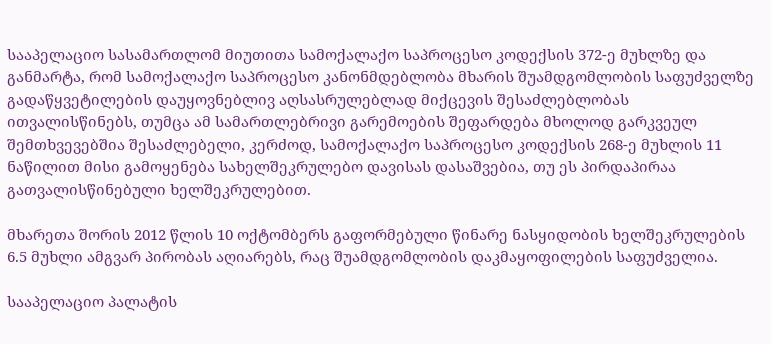სააპელაციო სასამართლომ მიუთითა სამოქალაქო საპროცესო კოდექსის 372-ე მუხლზე და განმარტა, რომ სამოქალაქო საპროცესო კანონმდებლობა მხარის შუამდგომლობის საფუძველზე გადაწყვეტილების დაუყოვნებლივ აღსასრულებლად მიქცევის შესაძლებლობას ითვალისწინებს, თუმცა ამ სამართლებრივი გარემოების შეფარდება მხოლოდ გარკვეულ შემთხვევებშია შესაძლებელი, კერძოდ, სამოქალაქო საპროცესო კოდექსის 268-ე მუხლის 11 ნაწილით მისი გამოყენება სახელშეკრულებო დავისას დასაშვებია, თუ ეს პირდაპირაა გათვალისწინებული ხელშეკრულებით.

მხარეთა შორის 2012 წლის 10 ოქტომბერს გაფორმებული წინარე ნასყიდობის ხელშეკრულების 6.5 მუხლი ამგვარ პირობას აღიარებს, რაც შუამდგომლობის დაკმაყოფილების საფუძველია.

სააპელაციო პალატის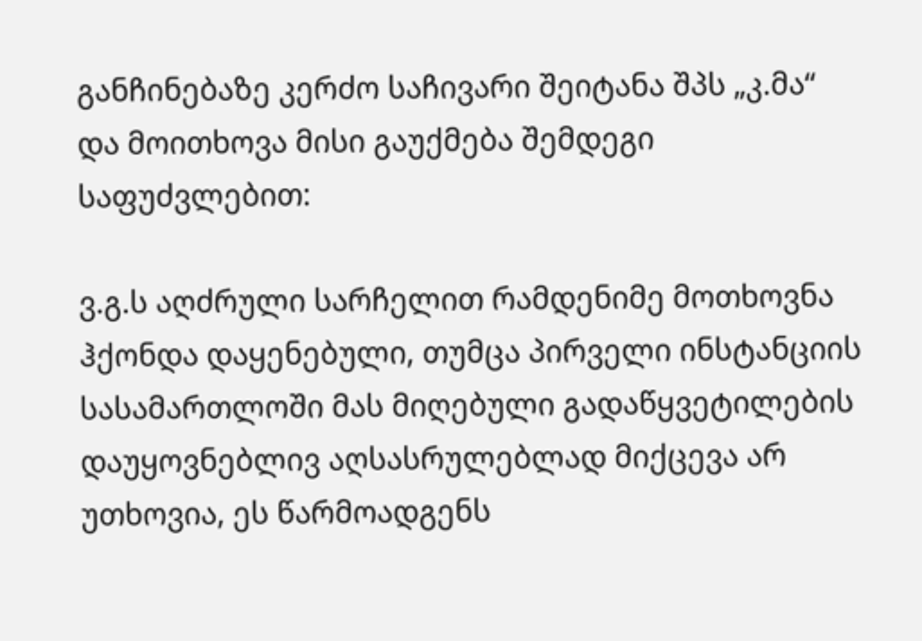განჩინებაზე კერძო საჩივარი შეიტანა შპს „კ.მა“ და მოითხოვა მისი გაუქმება შემდეგი საფუძვლებით:

ვ.გ.ს აღძრული სარჩელით რამდენიმე მოთხოვნა ჰქონდა დაყენებული, თუმცა პირველი ინსტანციის სასამართლოში მას მიღებული გადაწყვეტილების დაუყოვნებლივ აღსასრულებლად მიქცევა არ უთხოვია, ეს წარმოადგენს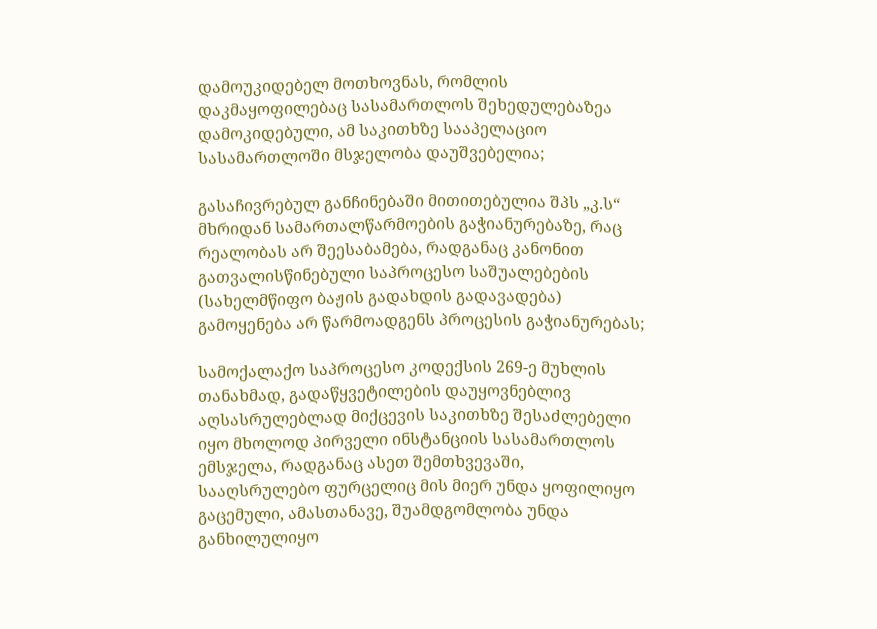დამოუკიდებელ მოთხოვნას, რომლის დაკმაყოფილებაც სასამართლოს შეხედულებაზეა დამოკიდებული, ამ საკითხზე სააპელაციო სასამართლოში მსჯელობა დაუშვებელია;

გასაჩივრებულ განჩინებაში მითითებულია შპს „კ.ს“ მხრიდან სამართალწარმოების გაჭიანურებაზე, რაც რეალობას არ შეესაბამება, რადგანაც კანონით გათვალისწინებული საპროცესო საშუალებების (სახელმწიფო ბაჟის გადახდის გადავადება) გამოყენება არ წარმოადგენს პროცესის გაჭიანურებას;

სამოქალაქო საპროცესო კოდექსის 269-ე მუხლის თანახმად, გადაწყვეტილების დაუყოვნებლივ აღსასრულებლად მიქცევის საკითხზე შესაძლებელი იყო მხოლოდ პირველი ინსტანციის სასამართლოს ემსჯელა, რადგანაც ასეთ შემთხვევაში, სააღსრულებო ფურცელიც მის მიერ უნდა ყოფილიყო გაცემული, ამასთანავე, შუამდგომლობა უნდა განხილულიყო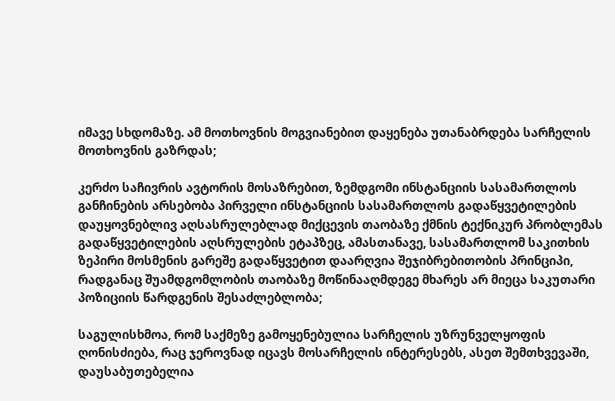იმავე სხდომაზე. ამ მოთხოვნის მოგვიანებით დაყენება უთანაბრდება სარჩელის მოთხოვნის გაზრდას;

კერძო საჩივრის ავტორის მოსაზრებით, ზემდგომი ინსტანციის სასამართლოს განჩინების არსებობა პირველი ინსტანციის სასამართლოს გადაწყვეტილების დაუყოვნებლივ აღსასრულებლად მიქცევის თაობაზე ქმნის ტექნიკურ პრობლემას გადაწყვეტილების აღსრულების ეტაპზეც, ამასთანავე, სასამართლომ საკითხის ზეპირი მოსმენის გარეშე გადაწყვეტით დაარღვია შეჯიბრებითობის პრინციპი, რადგანაც შუამდგომლობის თაობაზე მოწინააღმდეგე მხარეს არ მიეცა საკუთარი პოზიციის წარდგენის შესაძლებლობა;

საგულისხმოა, რომ საქმეზე გამოყენებულია სარჩელის უზრუნველყოფის ღონისძიება, რაც ჯეროვნად იცავს მოსარჩელის ინტერესებს, ასეთ შემთხვევაში, დაუსაბუთებელია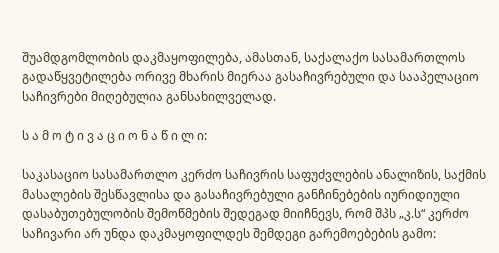შუამდგომლობის დაკმაყოფილება, ამასთან, საქალაქო სასამართლოს გადაწყვეტილება ორივე მხარის მიერაა გასაჩივრებული და სააპელაციო საჩივრები მიღებულია განსახილველად.

ს ა მ ო ტ ი ვ ა ც ი ო ნ ა წ ი ლ ი:

საკასაციო სასამართლო კერძო საჩივრის საფუძვლების ანალიზის, საქმის მასალების შესწავლისა და გასაჩივრებული განჩინებების იურიდიული დასაბუთებულობის შემოწმების შედეგად მიიჩნევს, რომ შპს „კ.ს“ კერძო საჩივარი არ უნდა დაკმაყოფილდეს შემდეგი გარემოებების გამო: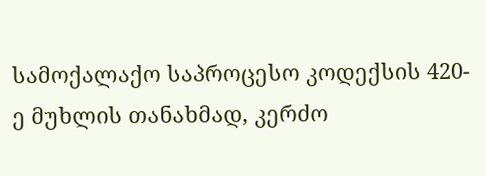სამოქალაქო საპროცესო კოდექსის 420-ე მუხლის თანახმად, კერძო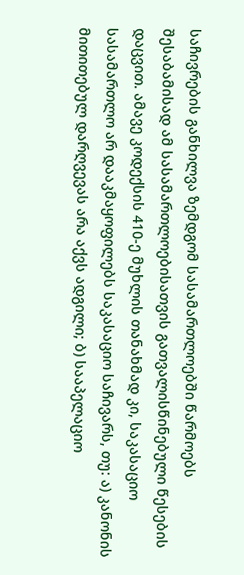საჩივრების განხილვა ზემდგომ სასამართლოებში წარმოებს შესაბამისად ამ სასამართლოებისათვის გათვალისწინებული წესების დაცვით. ამავე კოდექსის 410-ე მუხლის თანახმად კი, საკასაციო სასამართლო არ დააკმაყოფილებს საკასაციო საჩივარს, თუ: ა) კანონის მითითებულ დარღვევას არა აქვს ადგილი; ბ) სააპელაციო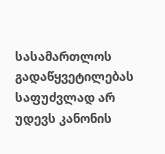სასამართლოს გადაწყვეტილებას საფუძვლად არ უდევს კანონის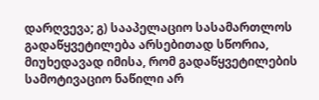დარღვევა; გ) სააპელაციო სასამართლოს გადაწყვეტილება არსებითად სწორია, მიუხედავად იმისა, რომ გადაწყვეტილების სამოტივაციო ნაწილი არ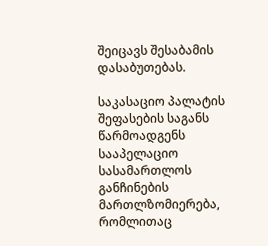შეიცავს შესაბამის დასაბუთებას.

საკასაციო პალატის შეფასების საგანს წარმოადგენს სააპელაციო სასამართლოს განჩინების მართლზომიერება, რომლითაც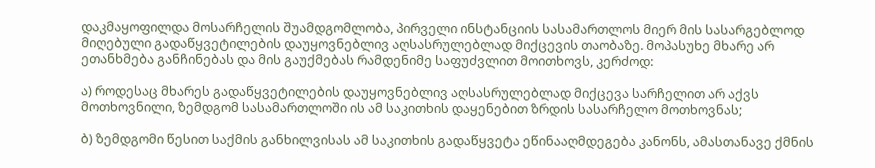დაკმაყოფილდა მოსარჩელის შუამდგომლობა, პირველი ინსტანციის სასამართლოს მიერ მის სასარგებლოდ მიღებული გადაწყვეტილების დაუყოვნებლივ აღსასრულებლად მიქცევის თაობაზე. მოპასუხე მხარე არ ეთანხმება განჩინებას და მის გაუქმებას რამდენიმე საფუძვლით მოითხოვს, კერძოდ:

ა) როდესაც მხარეს გადაწყვეტილების დაუყოვნებლივ აღსასრულებლად მიქცევა სარჩელით არ აქვს მოთხოვნილი, ზემდგომ სასამართლოში ის ამ საკითხის დაყენებით ზრდის სასარჩელო მოთხოვნას;

ბ) ზემდგომი წესით საქმის განხილვისას ამ საკითხის გადაწყვეტა ეწინააღმდეგება კანონს, ამასთანავე ქმნის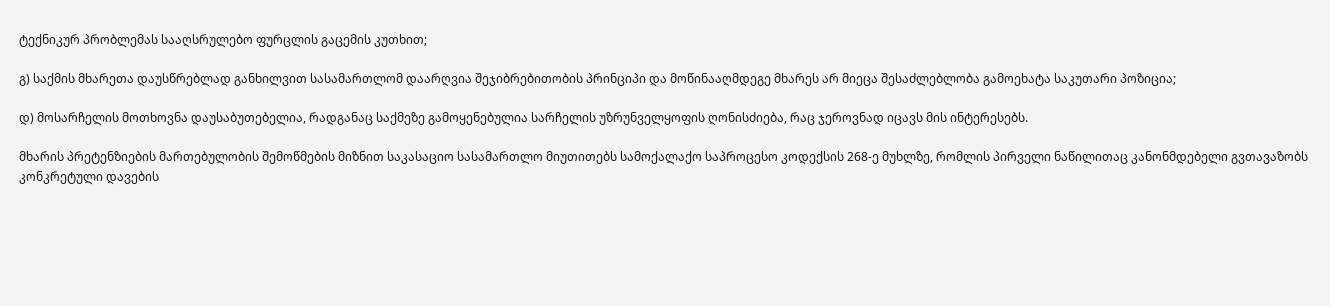ტექნიკურ პრობლემას სააღსრულებო ფურცლის გაცემის კუთხით;

გ) საქმის მხარეთა დაუსწრებლად განხილვით სასამართლომ დაარღვია შეჯიბრებითობის პრინციპი და მოწინააღმდეგე მხარეს არ მიეცა შესაძლებლობა გამოეხატა საკუთარი პოზიცია;

დ) მოსარჩელის მოთხოვნა დაუსაბუთებელია, რადგანაც საქმეზე გამოყენებულია სარჩელის უზრუნველყოფის ღონისძიება, რაც ჯეროვნად იცავს მის ინტერესებს.

მხარის პრეტენზიების მართებულობის შემოწმების მიზნით საკასაციო სასამართლო მიუთითებს სამოქალაქო საპროცესო კოდექსის 268-ე მუხლზე, რომლის პირველი ნაწილითაც კანონმდებელი გვთავაზობს კონკრეტული დავების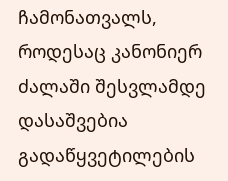ჩამონათვალს, როდესაც კანონიერ ძალაში შესვლამდე დასაშვებია გადაწყვეტილების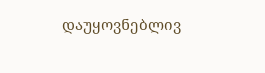დაუყოვნებლივ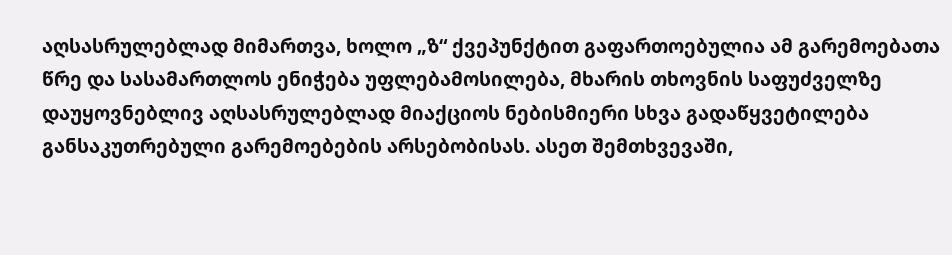აღსასრულებლად მიმართვა, ხოლო „ზ“ ქვეპუნქტით გაფართოებულია ამ გარემოებათა წრე და სასამართლოს ენიჭება უფლებამოსილება, მხარის თხოვნის საფუძველზე დაუყოვნებლივ აღსასრულებლად მიაქციოს ნებისმიერი სხვა გადაწყვეტილება განსაკუთრებული გარემოებების არსებობისას. ასეთ შემთხვევაში,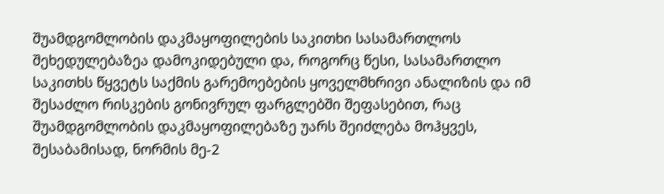შუამდგომლობის დაკმაყოფილების საკითხი სასამართლოს შეხედულებაზეა დამოკიდებული და, როგორც წესი, სასამართლო საკითხს წყვეტს საქმის გარემოებების ყოველმხრივი ანალიზის და იმ შესაძლო რისკების გონივრულ ფარგლებში შეფასებით, რაც შუამდგომლობის დაკმაყოფილებაზე უარს შეიძლება მოჰყვეს, შესაბამისად, ნორმის მე-2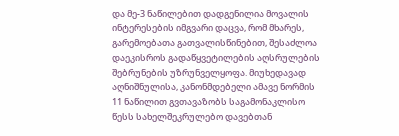და მე-3 ნაწილებით დადგენილია მოვალის ინტერესების იმგვარი დაცვა, რომ მხარეს, გარემოებათა გათვალისწინებით, შესაძლოა დაეკისროს გადაწყვეტილების აღსრულების შებრუნების უზრუნველყოფა. მიუხედავად აღნიშნულისა, კანონმდებელი ამავე ნორმის 11 ნაწილით გვთავაზობს საგამონაკლისო წესს სახელშეკრულებო დავებთან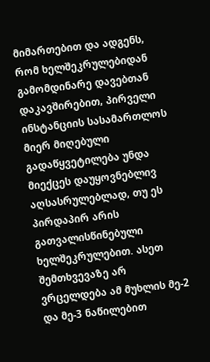მიმართებით და ადგენს, რომ ხელშეკრულებიდან გამომდინარე დავებთან დაკავშირებით, პირველი ინსტანციის სასამართლოს მიერ მიღებული გადაწყვეტილება უნდა მიექცეს დაუყოვნებლივ აღსასრულებლად, თუ ეს პირდაპირ არის გათვალისწინებული ხელშეკრულებით. ასეთ შემთხვევაზე არ ვრცელდება ამ მუხლის მე-2 და მე-3 ნაწილებით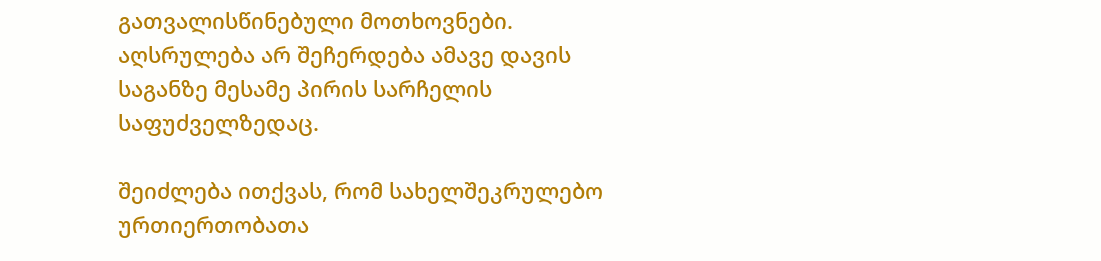გათვალისწინებული მოთხოვნები. აღსრულება არ შეჩერდება ამავე დავის საგანზე მესამე პირის სარჩელის საფუძველზედაც.

შეიძლება ითქვას, რომ სახელშეკრულებო ურთიერთობათა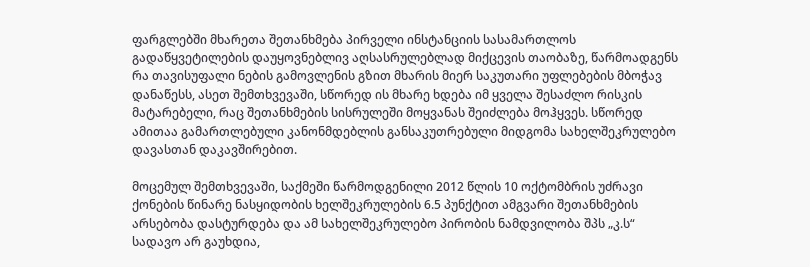ფარგლებში მხარეთა შეთანხმება პირველი ინსტანციის სასამართლოს გადაწყვეტილების დაუყოვნებლივ აღსასრულებლად მიქცევის თაობაზე, წარმოადგენს რა თავისუფალი ნების გამოვლენის გზით მხარის მიერ საკუთარი უფლებების მბოჭავ დანაწესს, ასეთ შემთხვევაში, სწორედ ის მხარე ხდება იმ ყველა შესაძლო რისკის მატარებელი, რაც შეთანხმების სისრულეში მოყვანას შეიძლება მოჰყვეს. სწორედ ამითაა გამართლებული კანონმდებლის განსაკუთრებული მიდგომა სახელშეკრულებო დავასთან დაკავშირებით.

მოცემულ შემთხვევაში, საქმეში წარმოდგენილი 2012 წლის 10 ოქტომბრის უძრავი ქონების წინარე ნასყიდობის ხელშეკრულების 6.5 პუნქტით ამგვარი შეთანხმების არსებობა დასტურდება და ამ სახელშეკრულებო პირობის ნამდვილობა შპს „კ.ს“ სადავო არ გაუხდია,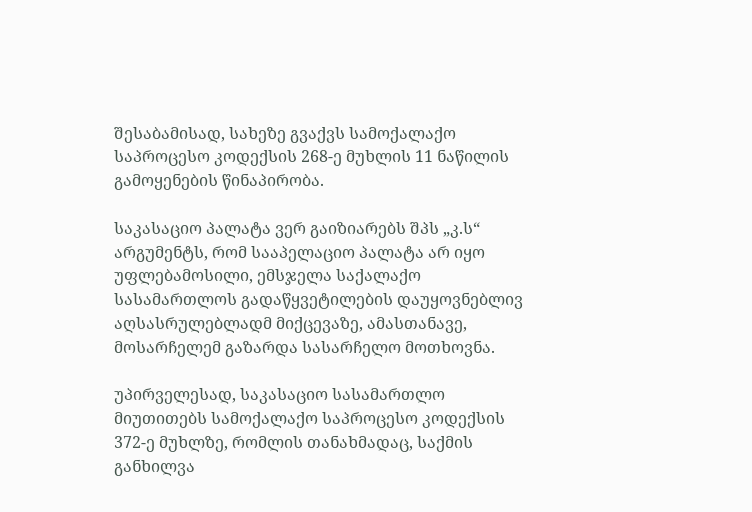შესაბამისად, სახეზე გვაქვს სამოქალაქო საპროცესო კოდექსის 268-ე მუხლის 11 ნაწილის გამოყენების წინაპირობა.

საკასაციო პალატა ვერ გაიზიარებს შპს „კ.ს“ არგუმენტს, რომ სააპელაციო პალატა არ იყო უფლებამოსილი, ემსჯელა საქალაქო სასამართლოს გადაწყვეტილების დაუყოვნებლივ აღსასრულებლადმ მიქცევაზე, ამასთანავე, მოსარჩელემ გაზარდა სასარჩელო მოთხოვნა.

უპირველესად, საკასაციო სასამართლო მიუთითებს სამოქალაქო საპროცესო კოდექსის 372-ე მუხლზე, რომლის თანახმადაც, საქმის განხილვა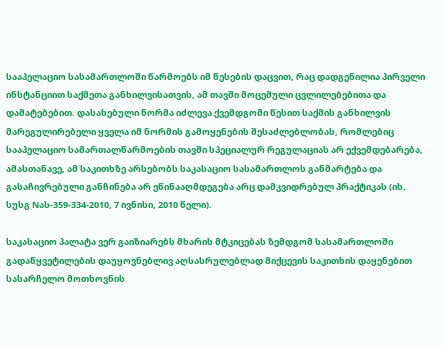სააპელაციო სასამართლოში წარმოებს იმ წესების დაცვით, რაც დადგენილია პირველი ინსტანციით საქმეთა განხილვისათვის, ამ თავში მოცემული ცვლილებებითა და დამატებებით. დასახებული ნორმა იძლევა ქვემდგომი წესით საქმის განხილვის მარეგულირებელი ყველა იმ ნორმის გამოყენების შესაძლებლობას, რომლებიც სააპელაციო სამართალწარმოების თავში სპეციალურ რეგულაციას არ ექვემდებარება, ამასთანავე, ამ საკითხზე არსებობს საკასაციო სასამართლოს განმარტება და გასაჩივრებული განჩინება არ ეწინააღმდეგება არც დამკვიდრებულ პრაქტიკას (იხ. სუსგ Nას-359-334-2010, 7 ივნისი, 2010 წელი).

საკასაციო პალატა ვერ გაიზიარებს მხარის მტკიცებას ზემდგომ სასამართლოში გადაწყვეტილების დაუყოვნებლივ აღსასრულებლად მიქცევის საკითხის დაყენებით სასარჩელო მოთხოვნის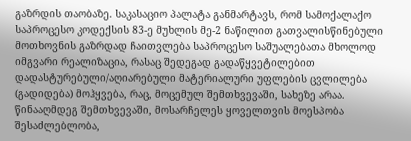გაზრდის თაობაზე. საკასაციო პალატა განმარტავს, რომ სამოქალაქო საპროცესო კოდექსის 83-ე მუხლის მე-2 ნაწილით გათვალისწინებული მოთხოვნის გაზრდად ჩაითვლება საპროცესო საშუალებათა მხოლოდ იმგვარი რეალიზაცია, რასაც შედეგად გადაწყვეტილებით დადასტურებული/აღიარებული მატერიალური უფლების ცვლილება (გადიდება) მოჰყვება, რაც, მოცემულ შემთხვევაში, სახეზე არაა. წინააღმდეგ შემთხვევაში, მოსარჩელეს ყოველთვის მოესპობა შესაძლებლობა,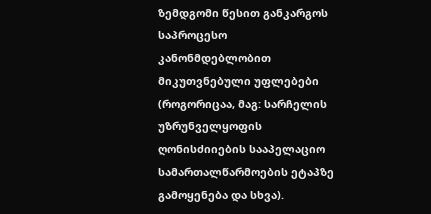ზემდგომი წესით განკარგოს საპროცესო კანონმდებლობით მიკუთვნებული უფლებები (როგორიცაა, მაგ: სარჩელის უზრუნველყოფის ღონისძიიების სააპელაციო სამართალწარმოების ეტაპზე გამოყენება და სხვა).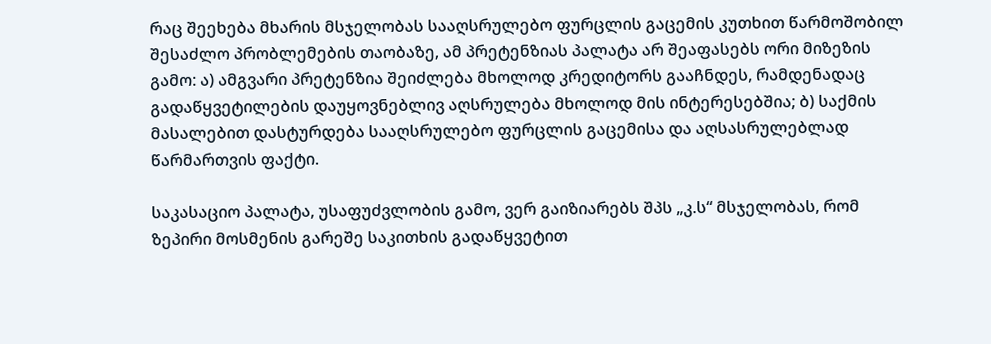რაც შეეხება მხარის მსჯელობას სააღსრულებო ფურცლის გაცემის კუთხით წარმოშობილ შესაძლო პრობლემების თაობაზე, ამ პრეტენზიას პალატა არ შეაფასებს ორი მიზეზის გამო: ა) ამგვარი პრეტენზია შეიძლება მხოლოდ კრედიტორს გააჩნდეს, რამდენადაც გადაწყვეტილების დაუყოვნებლივ აღსრულება მხოლოდ მის ინტერესებშია; ბ) საქმის მასალებით დასტურდება სააღსრულებო ფურცლის გაცემისა და აღსასრულებლად წარმართვის ფაქტი.

საკასაციო პალატა, უსაფუძვლობის გამო, ვერ გაიზიარებს შპს „კ.ს“ მსჯელობას, რომ ზეპირი მოსმენის გარეშე საკითხის გადაწყვეტით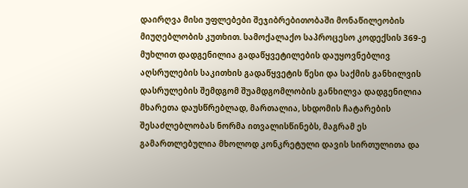დაირღვა მისი უფლებები შეჯიბრებითობაში მონაწილეობის მიუღებლობის კუთხით. სამოქალაქო საპროცესო კოდექსის 369-ე მუხლით დადგენილია გადაწყვეტილების დაუყოვნებლივ აღსრულების საკითხის გადაწყვეტის წესი და საქმის განხილვის დასრულების შემდგომ შუამდგომლობის განხილვა დადგენილია მხარეთა დაუსწრებლად, მართალია, სხდომის ჩატარების შესაძლებლობას ნორმა ითვალისწინებს, მაგრამ ეს გამართლებულია მხოლოდ კონკრეტული დავის სირთულითა და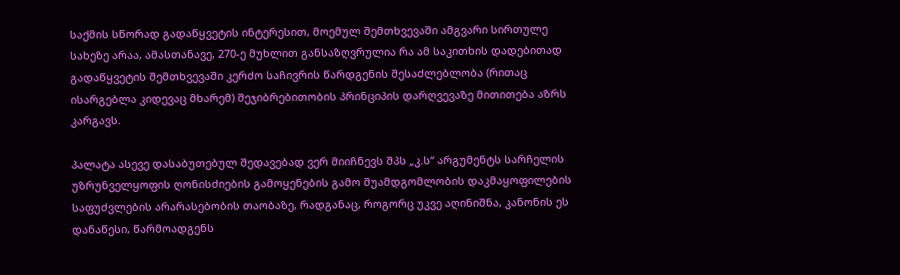საქმის სწორად გადაწყვეტის ინტერესით, მოემულ შემთხვევაში ამგვარი სირთულე სახეზე არაა, ამასთანავე, 270-ე მუხლით განსაზღვრულია რა ამ საკითხის დადებითად გადაწყვეტის შემთხვევაში კერძო საჩივრის წარდგენის შესაძლებლობა (რითაც ისარგებლა კიდევაც მხარემ) შეჯიბრებითობის პრინციპის დარღვევაზე მითითება აზრს კარგავს.

პალატა ასევე დასაბუთებულ შედავებად ვერ მიიჩნევს შპს „კ.ს“ არგუმენტს სარჩელის უზრუნველყოფის ღონისძიების გამოყენების გამო შუამდგომლობის დაკმაყოფილების საფუძვლების არარასებობის თაობაზე, რადგანაც, როგორც უკვე აღინიშნა, კანონის ეს დანაწესი, წარმოადგენს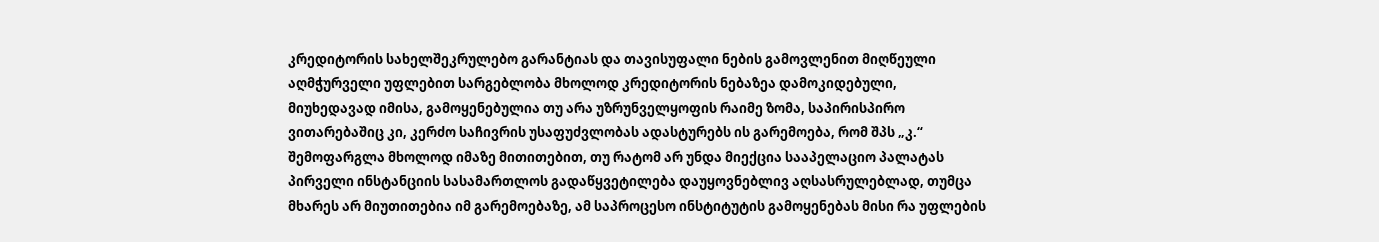კრედიტორის სახელშეკრულებო გარანტიას და თავისუფალი ნების გამოვლენით მიღწეული აღმჭურველი უფლებით სარგებლობა მხოლოდ კრედიტორის ნებაზეა დამოკიდებული, მიუხედავად იმისა, გამოყენებულია თუ არა უზრუნველყოფის რაიმე ზომა, საპირისპირო ვითარებაშიც კი, კერძო საჩივრის უსაფუძვლობას ადასტურებს ის გარემოება, რომ შპს „კ.“ შემოფარგლა მხოლოდ იმაზე მითითებით, თუ რატომ არ უნდა მიექცია სააპელაციო პალატას პირველი ინსტანციის სასამართლოს გადაწყვეტილება დაუყოვნებლივ აღსასრულებლად, თუმცა მხარეს არ მიუთითებია იმ გარემოებაზე, ამ საპროცესო ინსტიტუტის გამოყენებას მისი რა უფლების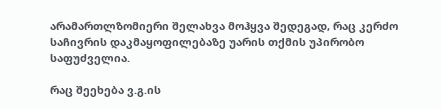არამართლზომიერი შელახვა მოჰყვა შედეგად, რაც კერძო საჩივრის დაკმაყოფილებაზე უარის თქმის უპირობო საფუძველია.

რაც შეეხება ვ.გ.ის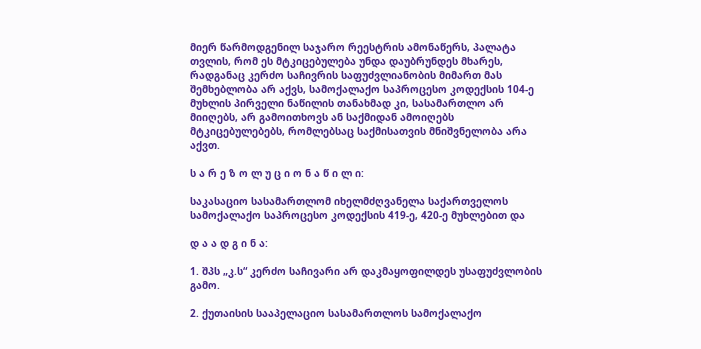მიერ წარმოდგენილ საჯარო რეესტრის ამონაწერს, პალატა თვლის, რომ ეს მტკიცებულება უნდა დაუბრუნდეს მხარეს, რადგანაც კერძო საჩივრის საფუძვლიანობის მიმართ მას შემხებლობა არ აქვს, სამოქალაქო საპროცესო კოდექსის 104-ე მუხლის პირველი ნაწილის თანახმად კი, სასამართლო არ მიიღებს, არ გამოითხოვს ან საქმიდან ამოიღებს მტკიცებულებებს, რომლებსაც საქმისათვის მნიშვნელობა არა აქვთ.

ს ა რ ე ზ ო ლ უ ც ი ო ნ ა წ ი ლ ი:

საკასაციო სასამართლომ იხელმძღვანელა საქართველოს სამოქალაქო საპროცესო კოდექსის 419-ე, 420-ე მუხლებით და

დ ა ა დ გ ი ნ ა:

1. შპს „კ.ს“ კერძო საჩივარი არ დაკმაყოფილდეს უსაფუძვლობის გამო.

2. ქუთაისის სააპელაციო სასამართლოს სამოქალაქო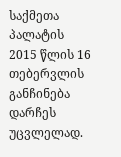საქმეთა პალატის 2015 წლის 16 თებერვლის განჩინება დარჩეს უცვლელად.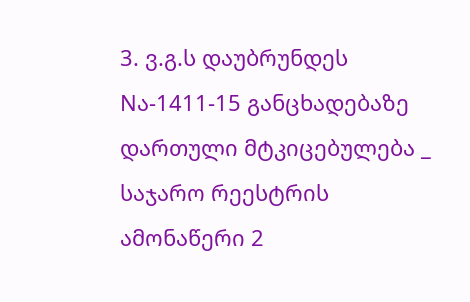3. ვ.გ.ს დაუბრუნდეს Nა-1411-15 განცხადებაზე დართული მტკიცებულება _ საჯარო რეესტრის ამონაწერი 2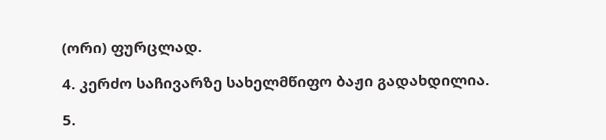(ორი) ფურცლად.

4. კერძო საჩივარზე სახელმწიფო ბაჟი გადახდილია.

5.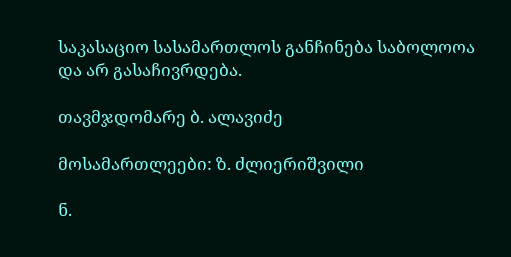საკასაციო სასამართლოს განჩინება საბოლოოა და არ გასაჩივრდება.

თავმჯდომარე ბ. ალავიძე

მოსამართლეები: ზ. ძლიერიშვილი

ნ.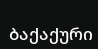ბაქაქური